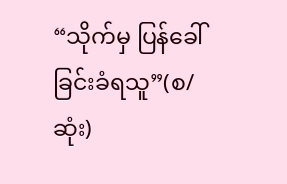“သိုက်မှ ပြန်ခေါ်ခြင်းခံရသူ”(စ/ဆုံး)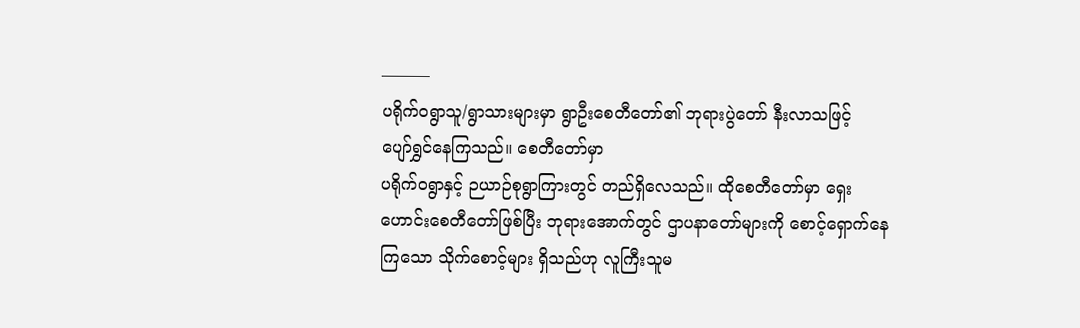———
ပရိုက်ဝရွာသူ/ရွာသားများမှာ ရွာဦးစေတီတော်၏ ဘုရားပွဲတော် နီးလာသဖြင့်
ပျော်ရွှင်နေကြသည်။ စေတီတော်မှာ
ပရိုက်ဝရွာနှင့် ဉယာဉ်စုရွာကြားတွင် တည်ရှိလေသည်။ ထိုစေတီတော်မှာ ရှေးဟောင်းစေတီတော်ဖြစ်ပြီး ဘုရားအောက်တွင် ဌာပနာတော်များကို စောင့်ရှောက်နေကြသော သိုက်စောင့်များ ရှိသည်ဟု လူကြီးသူမ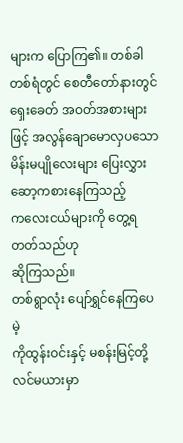များက ပြောကြ၏။ တစ်ခါတစ်ရံတွင် စေတီတော်နားတွင်
ရှေးခေတ် အဝတ်အစားများဖြင့် အလွန်ချောမောလှပသော မိန်းမပျိုလေးများ ပြေးလွှားဆော့ကစားနေကြသည့်
ကလေးငယ်များကို တွေ့ရတတ်သည်ဟု
ဆိုကြသည်။
တစ်ရွာလုံး ပျော်ရွှင်နေကြပေမဲ့
ကိုထွန်းဝင်းနှင့် မစန်းမြင့်တို့ လင်မယားမှာ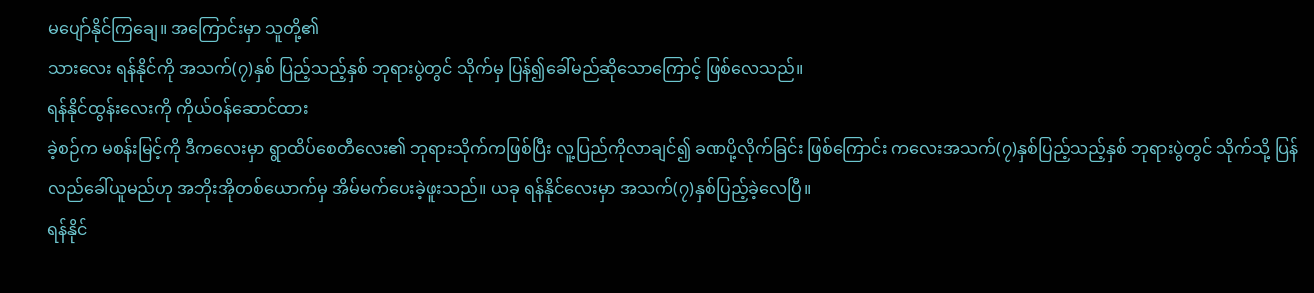မပျော်နိုင်ကြချေ။ အကြောင်းမှာ သူတို့၏
သားလေး ရန်နိုင်ကို အသက်(၇)နှစ် ပြည့်သည့်နှစ် ဘုရားပွဲတွင် သိုက်မှ ပြန်၍ခေါ်မည်ဆိုသောကြောင့် ဖြစ်လေသည်။
ရန်နိုင်ထွန်းလေးကို ကိုယ်ဝန်ဆောင်ထား
ခဲ့စဉ်က မစန်းမြင့်ကို ဒီကလေးမှာ ရွာထိပ်စေတီလေး၏ ဘုရားသိုက်ကဖြစ်ပြီး လူ့ပြည်ကိုလာချင်၍ ခဏပို့လိုက်ခြင်း ဖြစ်ကြောင်း ကလေးအသက်(၇)နှစ်ပြည့်သည့်နှစ် ဘုရားပွဲတွင် သိုက်သို့ ပြန်လည်ခေါ်ယူမည်ဟု အဘိုးအိုတစ်ယောက်မှ အိမ်မက်ပေးခဲ့ဖူးသည်။ ယခု ရန်နိုင်လေးမှာ အသက်(၇)နှစ်ပြည့်ခဲ့လေပြီ။
ရန်နိုင်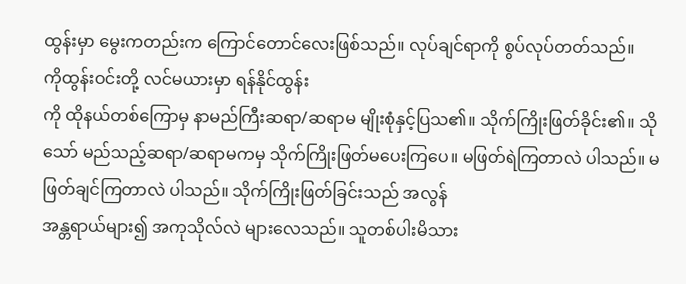ထွန်းမှာ မွေးကတည်းက ကြောင်တောင်လေးဖြစ်သည်။ လုပ်ချင်ရာကို စွပ်လုပ်တတ်သည်။
ကိုထွန်းဝင်းတို့ လင်မယားမှာ ရန်နိုင်ထွန်း
ကို ထိုနယ်တစ်ကြောမှ နာမည်ကြီးဆရာ/ဆရာမ မျိုးစုံနှင့်ပြသ၏။ သိုက်ကြိုးဖြတ်ခိုင်း၏။ သိုသော် မည်သည့်ဆရာ/ဆရာမကမှ သိုက်ကြိုးဖြတ်မပေးကြပေ။ မဖြတ်ရဲကြတာလဲ ပါသည်။ မဖြတ်ချင်ကြတာလဲ ပါသည်။ သိုက်ကြိုးဖြတ်ခြင်းသည် အလွန်
အန္တရာယ်များ၍ အကုသိုလ်လဲ များလေသည်။ သူတစ်ပါးမိသား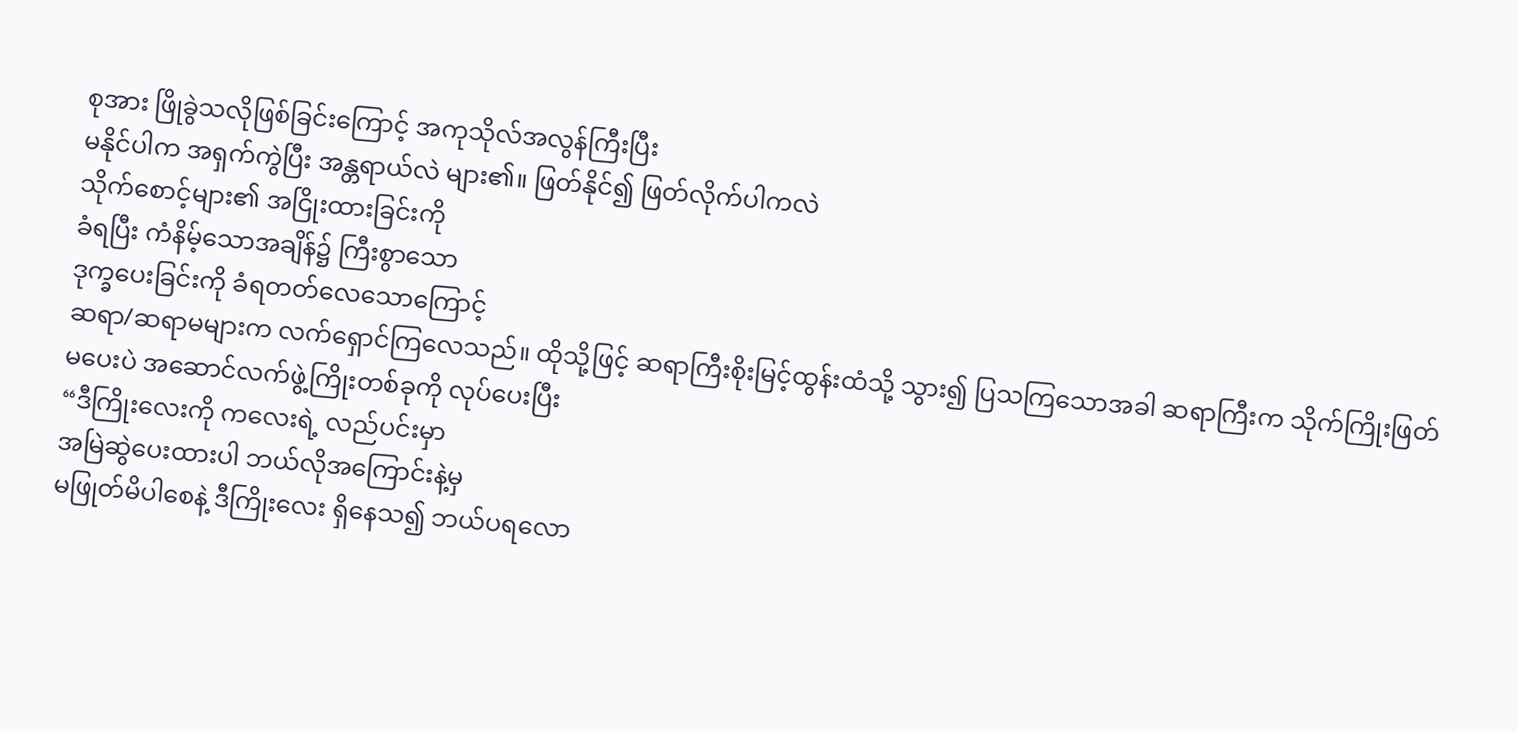စုအား ဖြိုခွဲသလိုဖြစ်ခြင်းကြောင့် အကုသိုလ်အလွန်ကြီးပြီး
မနိုင်ပါက အရှက်ကွဲပြီး အန္တရာယ်လဲ များ၏။ ဖြတ်နိုင်၍ ဖြတ်လိုက်ပါကလဲ
သိုက်စောင့်များ၏ အငြိုးထားခြင်းကို
ခံရပြီး ကံနိမ့်သောအချိန်၌ ကြီးစွာသော
ဒုက္ခပေးခြင်းကို ခံရတတ်လေသောကြောင့်
ဆရာ/ဆရာမများက လက်ရှောင်ကြလေသည်။ ထိုသို့ဖြင့် ဆရာကြီးစိုးမြင့်ထွန်းထံသို့ သွား၍ ပြသကြသောအခါ ဆရာကြီးက သိုက်ကြိုးဖြတ်မပေးပဲ အဆောင်လက်ဖွဲ့ကြိုးတစ်ခုကို လုပ်ပေးပြီး
“ဒီကြိုးလေးကို ကလေးရဲ့ လည်ပင်းမှာ
အမြဲဆွဲပေးထားပါ ဘယ်လိုအကြောင်းနဲ့မှ
မဖြုတ်မိပါစေနဲ့ ဒီကြိုးလေး ရှိနေသ၍ ဘယ်ပရလော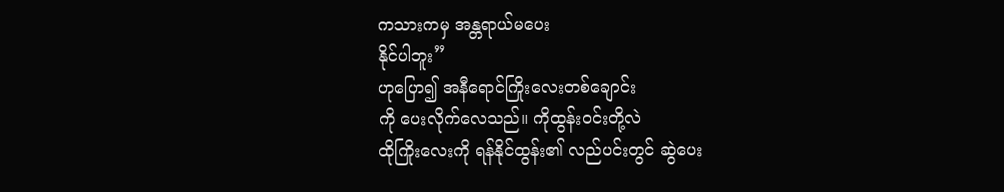ကသားကမှ အန္တရာယ်မပေး
နိုင်ပါဘူး”
ဟုပြော၍ အနီရောင်ကြိုးလေးတစ်ချောင်း
ကို ပေးလိုက်လေသည်။ ကိုထွန်းဝင်းတို့လဲ
ထိုကြိုးလေးကို ရန်နိုင်ထွန်း၏ လည်ပင်းတွင် ဆွဲပေး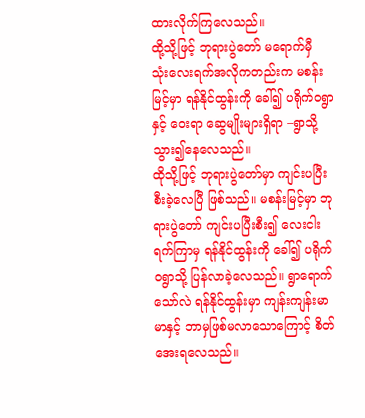ထားလိုက်ကြလေသည်။
ထို့သို့ဖြင့် ဘုရားပွဲတော် မရောက်မှီ
သုံးလေးရက်အလိုကတည်းက မစန်းမြင့်မှာ ရန်နိုင်ထွန်းကို ခေါ်၍ ပရိုက်ဝရွာနှင့် ဝေးရာ ဆွေမျိုးများရှိရာ –ရွာသို့ သွား၍နေလေသည်။
ထိုသို့ဖြင့် ဘုရားပွဲတော်မှာ ကျင်းပပြီးစီးခဲ့လေပြီ ဖြစ်သည်။ မစန်းမြင့်မှာ ဘုရားပွဲတော် ကျင်းပပြီးစီး၍ လေးငါးရက်ကြာမှ ရန်နိုင်ထွန်းကို ခေါ်၍ ပရိုက်ဝရွာသို့ ပြန်လာခဲ့လေသည်။ ရွာရောက်သော်လဲ ရန်နိုင်ထွန်းမှာ ကျန်းကျန်းမာမာနှင့် ဘာမှဖြစ်မလာသောကြောင့် စိတ်အေးရလေသည်။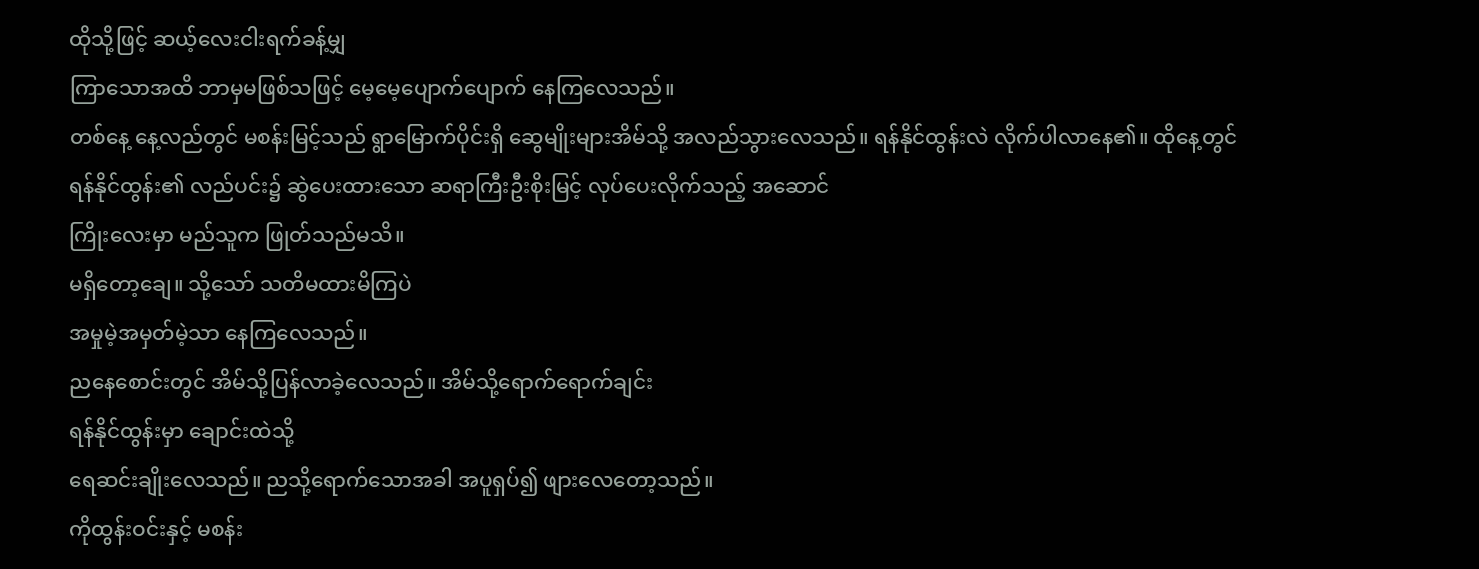ထိုသို့ဖြင့် ဆယ့်လေးငါးရက်ခန့်မျှ
ကြာသောအထိ ဘာမှမဖြစ်သဖြင့် မေ့မေ့ပျောက်ပျောက် နေကြလေသည်။
တစ်နေ့ နေ့လည်တွင် မစန်းမြင့်သည် ရွာမြောက်ပိုင်းရှိ ဆွေမျိုးများအိမ်သို့ အလည်သွားလေသည်။ ရန်နိုင်ထွန်းလဲ လိုက်ပါလာနေ၏။ ထိုနေ့တွင် ရန်နိုင်ထွန်း၏ လည်ပင်း၌ ဆွဲပေးထားသော ဆရာကြီးဦးစိုးမြင့် လုပ်ပေးလိုက်သည့် အဆောင်
ကြိုးလေးမှာ မည်သူက ဖြုတ်သည်မသိ။
မရှိတော့ချေ။ သို့သော် သတိမထားမိကြပဲ
အမှုမဲ့အမှတ်မဲ့သာ နေကြလေသည်။
ညနေစောင်းတွင် အိမ်သို့ပြန်လာခဲ့လေသည်။ အိမ်သို့ရောက်ရောက်ချင်း
ရန်နိုင်ထွန်းမှာ ချောင်းထဲသို့
ရေဆင်းချိုးလေသည်။ ညသို့ရောက်သောအခါ အပူရှပ်၍ ဖျားလေတော့သည်။
ကိုထွန်းဝင်းနှင့် မစန်း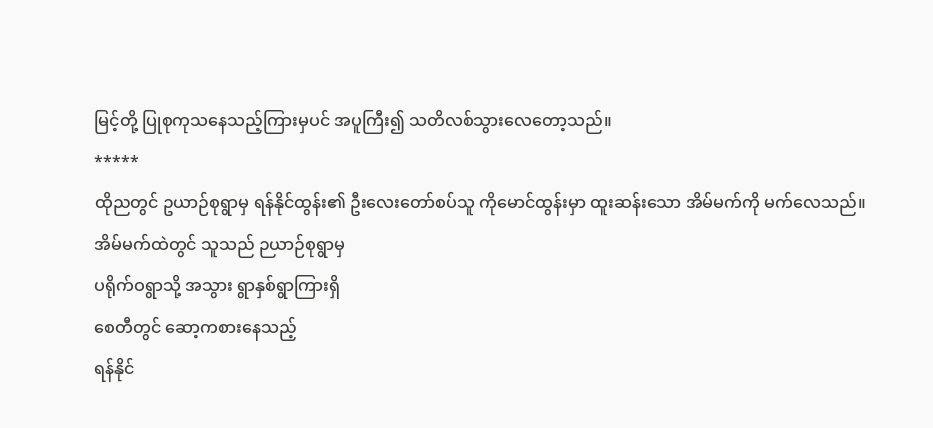မြင့်တို့ ပြုစုကုသနေသည့်ကြားမှပင် အပူကြီး၍ သတိလစ်သွားလေတော့သည်။
*****
ထိုညတွင် ဥယာဉ်စုရွာမှ ရန်နိုင်ထွန်း၏ ဦးလေးတော်စပ်သူ ကိုမောင်ထွန်းမှာ ထူးဆန်းသော အိမ်မက်ကို မက်လေသည်။
အိမ်မက်ထဲတွင် သူသည် ဉယာဉ်စုရွာမှ
ပရိုက်ဝရွာသို့ အသွား ရွာနှစ်ရွာကြားရှိ
စေတီတွင် ဆော့ကစားနေသည့်
ရန်နိုင်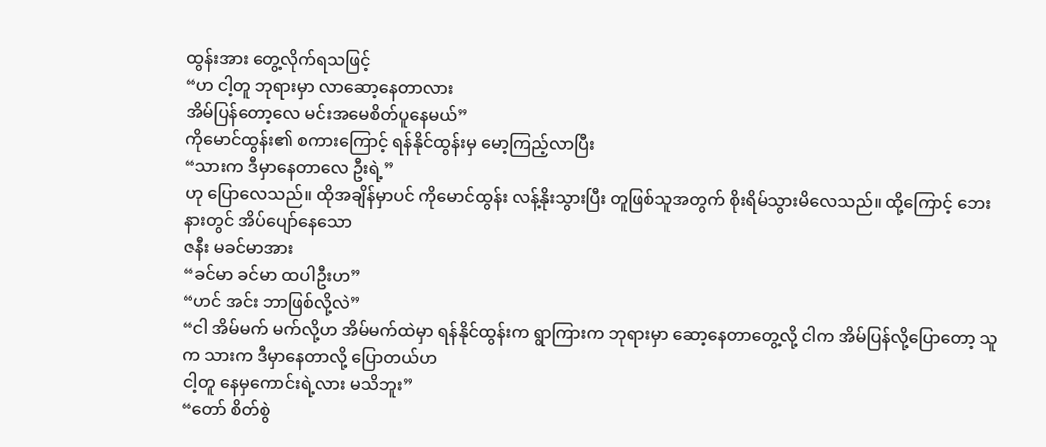ထွန်းအား တွေ့လိုက်ရသဖြင့်
“ဟ ငါ့တူ ဘုရားမှာ လာဆော့နေတာလား
အိမ်ပြန်တော့လေ မင်းအမေစိတ်ပူနေမယ်”
ကိုမောင်ထွန်း၏ စကားကြောင့် ရန်နိုင်ထွန်းမှ မော့ကြည့်လာပြီး
“သားက ဒီမှာနေတာလေ ဦးရဲ့”
ဟု ပြောလေသည်။ ထိုအချိန်မှာပင် ကိုမောင်ထွန်း လန့်နိုးသွားပြီး တူဖြစ်သူအတွက် စိုးရိမ်သွားမိလေသည်။ ထို့ကြောင့် ဘေးနားတွင် အိပ်ပျော်နေသော
ဇနီး မခင်မာအား
“ခင်မာ ခင်မာ ထပါဦးဟ”
“ဟင် အင်း ဘာဖြစ်လို့လဲ”
“ငါ အိမ်မက် မက်လို့ဟ အိမ်မက်ထဲမှာ ရန်နိုင်ထွန်းက ရွာကြားက ဘုရားမှာ ဆော့နေတာတွေ့လို့ ငါက အိမ်ပြန်လို့ပြောတော့ သူက သားက ဒီမှာနေတာလို့ ပြောတယ်ဟ
ငါ့တူ နေမှကောင်းရဲ့လား မသိဘူး”
“တော် စိတ်စွဲ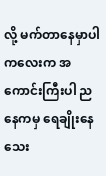လို့ မက်တာနေမှာပါ ကလေးက အကောင်းကြီးပါ ညနေကမှ ရေချိုးနေသေး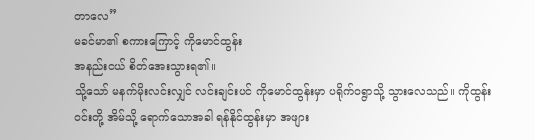တာလေ”
မခင်မာ၏ စကားကြောင့် ကိုမောင်ထွန်း
အနည်းငယ် စိတ်အေးသွားရ၏။
သို့သော် မနက်မိုးလင်းလျှင် လင်းချင်းပင် ကိုမောင်ထွန်းမှာ ပရိုက်ဝရွာသို့ သွားလေသည်။ ကိုထွန်းဝင်းတို့ အိမ်သို့ ရောက်သောအခါ ရန်နိုင်ထွန်းမှာ အဖျား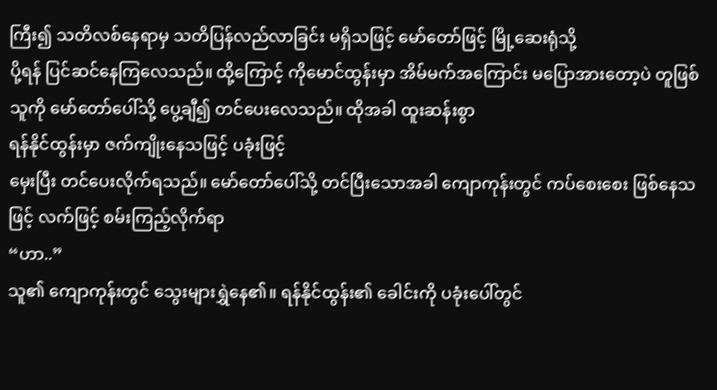ကြီး၍ သတိလစ်နေရာမှ သတိပြန်လည်လာခြင်း မရှိသဖြင့် မော်တော်ဖြင့် မြို့ဆေးရုံသို့
ပို့ရန် ပြင်ဆင်နေကြလေသည်။ ထို့ကြောင့် ကိုမောင်ထွန်းမှာ အိမ်မက်အကြောင်း မပြောအားတော့ပဲ တူဖြစ်သူကို မော်တော်ပေါ်သို့ ပွေ့ချီ၍ တင်ပေးလေသည်။ ထိုအခါ ထူးဆန်းစွာ
ရန်နိုင်ထွန်းမှာ ဇက်ကျိုးနေသဖြင့် ပခုံးဖြင့်
မှေးပြီး တင်ပေးလိုက်ရသည်။ မော်တော်ပေါ်သို့ တင်ပြီးသောအခါ ကျောကုန်းတွင် ကပ်စေးစေး ဖြစ်နေသဖြင့် လက်ဖြင့် စမ်းကြည့်လိုက်ရာ
“ဟာ..”
သူ၏ ကျောကုန်းတွင် သွေးများရွှဲနေ၏။ ရန်နိုင်ထွန်း၏ ခေါင်းကို ပခုံးပေါ်တွင်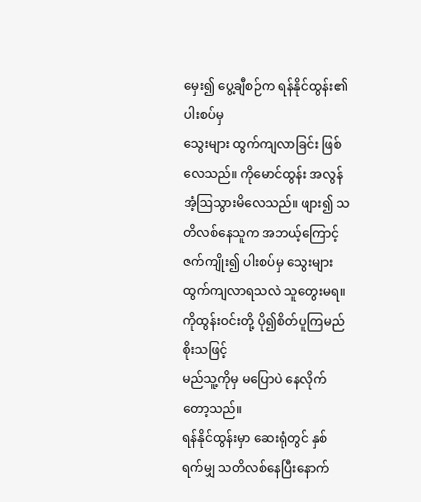မှေး၍ ပွေ့ချီစဉ်က ရန်နိုင်ထွန်း၏ ပါးစပ်မှ
သွေးများ ထွက်ကျလာခြင်း ဖြစ်လေသည်။ ကိုမောင်ထွန်း အလွန် အံ့ဩသွားမိလေသည်။ ဖျား၍ သတိလစ်နေသူက အဘယ့်ကြောင့် ဇက်ကျိုး၍ ပါးစပ်မှ သွေးများ ထွက်ကျလာရသလဲ သူတွေးမရ။
ကိုထွန်းဝင်းတို့ ပို၍စိတ်ပူကြမည် စိုးသဖြင့်
မည်သူ့ကိုမှ မပြောပဲ နေလိုက်တော့သည်။
ရန်နိုင်ထွန်းမှာ ဆေးရုံတွင် နှစ်ရက်မျှ သတိလစ်နေပြီးနောက်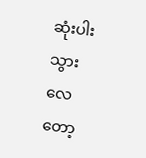ဆုံးပါးသွားလေတော့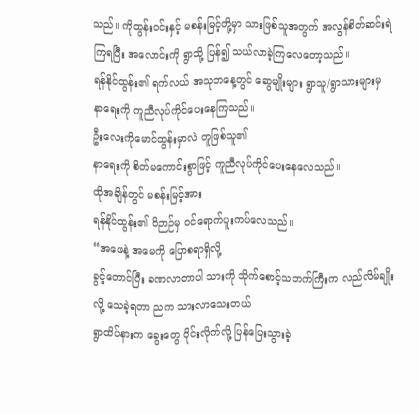သည်။ ကိုထွန်းဝင်းနှင့် မစန်းမြင့်တို့မှာ သားဖြစ်သူအတွက် အလွန်စိတ်ဆင်းရဲ
ကြရပြီး အလောင်းကို ရွာသို့ ပြန်၍ သယ်လာခဲ့ကြလေတော့သည်။
ရန်နိုင်ထွန်း၏ ရက်လယ် အသုဘနေ့တွင် ဆွေမျိုးများ ရွာသူ/ရွာသားများမှ
နာရေးကို ကူညီလုပ်ကိုင်ပေးနေကြသည်။
ဦးလေးကိုမောင်ထွန်းမှာလဲ တူဖြစ်သူ၏
နာရေးကို စိတ်မကောင်းစွာဖြင့် ကူညီလုပ်ကိုင်ပေးနေလေသည်။
ထိုအချိန်တွင် မစန်းမြင့်အား
ရန်နိုင်ထွန်း၏ ဝိဉာဉ်မှ ဝင်ရောက်ပူးကပ်လေသည်။
“အဖေနဲ့ အမေကို ပြောစရာရှိလို့
ခွင့်တောင်ပြီး ခဏလာတာပါ သားကို သိုက်စောင့်သဘက်ကြီးက လည်လိမ်ချိုးလို့ သေခဲ့ရတာ ညက သားလာသေးတယ်
ရွာထိပ်နားက ခွေးတွေ ဝိုင်းလိုက်လို့ ပြန်ပြေးသွားခဲ့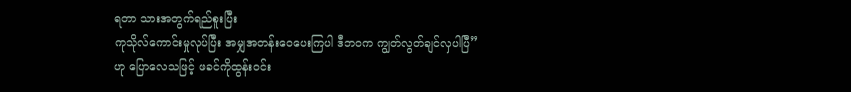ရတာ သားအတွက်ရည်စူးပြီး
ကုသိုလ်ကောင်းမှုလုပ်ပြီး အမျှအတန်းဝေပေးကြပါ ဒီဘဝက ကျွတ်လွတ်ချင်လှပါပြီ”
ဟု ပြောလေသဖြင့် ဖခင်ကိုထွန်းဝင်း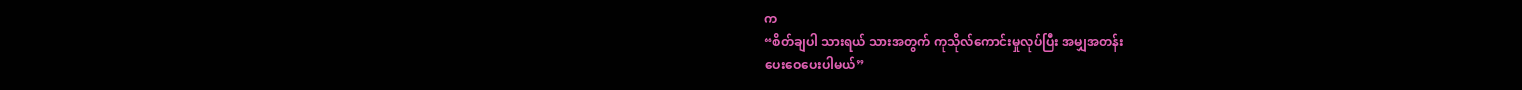က
“စိတ်ချပါ သားရယ် သားအတွက် ကုသိုလ်ကောင်းမှုလုပ်ပြီး အမျှအတန်း
ပေးဝေပေးပါမယ်”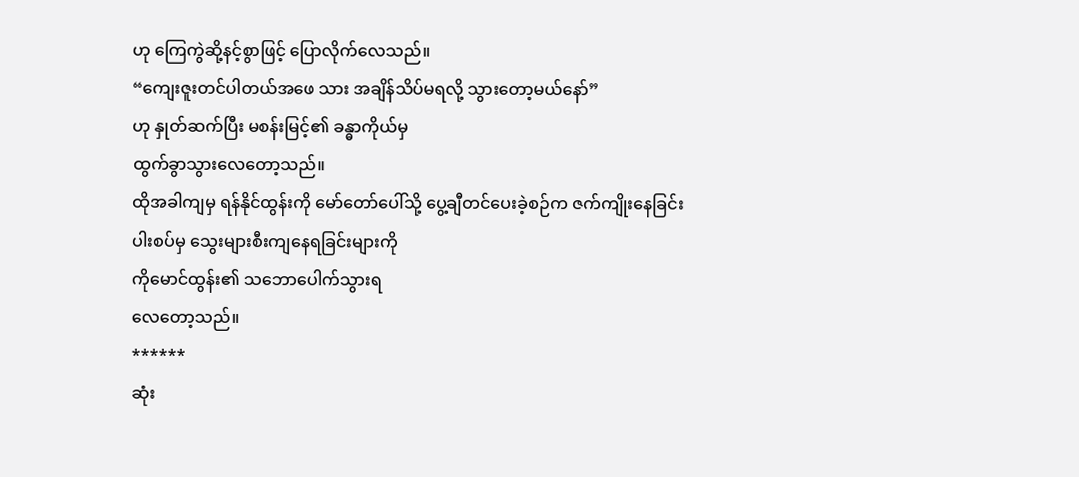ဟု ကြေကွဲဆို့နင့်စွာဖြင့် ပြောလိုက်လေသည်။
“ကျေးဇူးတင်ပါတယ်အဖေ သား အချိန်သိပ်မရလို့ သွားတော့မယ်နော်”
ဟု နှုတ်ဆက်ပြီး မစန်းမြင့်၏ ခန္ဓာကိုယ်မှ
ထွက်ခွာသွားလေတော့သည်။
ထိုအခါကျမှ ရန်နိုင်ထွန်းကို မော်တော်ပေါ်သို့ ပွေ့ချီတင်ပေးခဲ့စဉ်က ဇက်ကျိုးနေခြင်း
ပါးစပ်မှ သွေးများစီးကျနေရခြင်းများကို
ကိုမောင်ထွန်း၏ သဘောပေါက်သွားရ
လေတော့သည်။
******
ဆုံး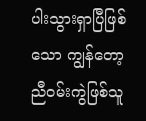ပါးသွားရှာပြီဖြစ်သော ကျွန်တော့
ညီဝမ်းကွဲဖြစ်သူ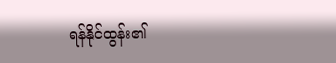ရန်နိုင်ထွန်း၏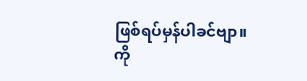ဖြစ်ရပ်မှန်ပါခင်ဗျာ။
ကို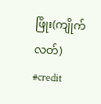ဖြိုး(ကျိုက်လတ်)
#credit